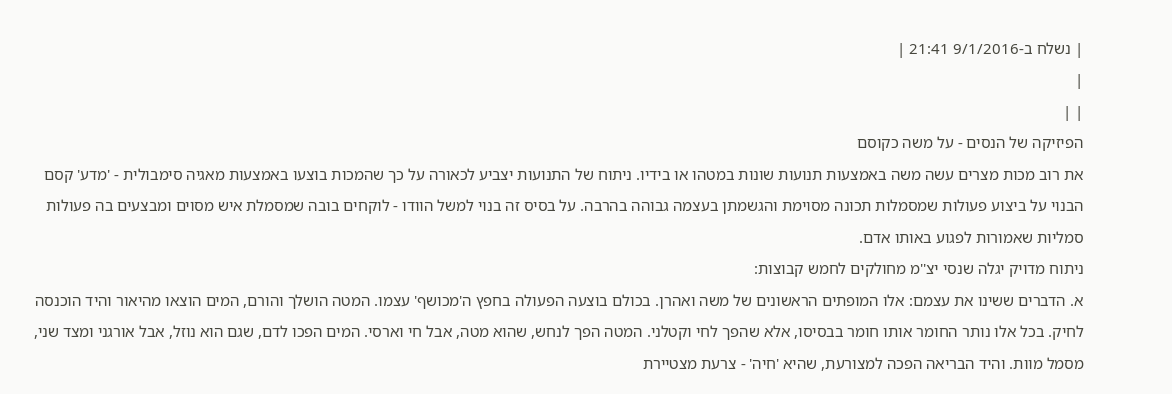| נשלח ב-9/1/2016 21:41 |
|
| |
הפיזיקה של הנסים - על משה כקוסם
את רוב מכות מצרים עשה משה באמצעות תנועות שונות במטהו או בידיו. ניתוח של התנועות יצביע לכאורה על כך שהמכות בוצעו באמצעות מאגיה סימבולית - 'מדע' קסם הבנוי על ביצוע פעולות שמסמלות תכונה מסוימת והגשמתן בעצמה גבוהה בהרבה. על בסיס זה בנוי למשל הוודו - לוקחים בובה שמסמלת איש מסוים ומבצעים בה פעולות סמליות שאמורות לפגוע באותו אדם.
ניתוח מדויק יגלה שנסי יצ''מ מחולקים לחמש קבוצות:
א. הדברים ששינו את עצמם: אלו המופתים הראשונים של משה ואהרן. בכולם בוצעה הפעולה בחפץ ה'מכושף' עצמו. המטה הושלך והורם, המים הוצאו מהיאור והיד הוכנסה לחיק. בכל אלו נותר החומר אותו חומר בבסיסו, אלא שהפך לחי וקטלני. המטה הפך לנחש, שהוא מטה, אבל חי וארסי. המים הפכו לדם, שגם הוא נוזל, אבל אורגני ומצד שני, מסמל מוות. והיד הבריאה הפכה למצורעת, שהיא 'חיה' - צרעת מצטיירת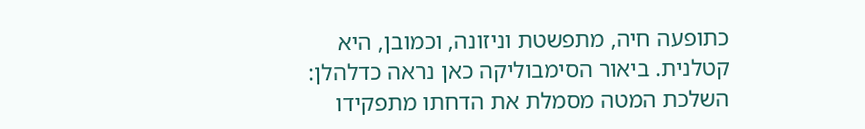כתופעה חיה, מתפשטת וניזונה, וכמובן, היא קטלנית. ביאור הסימבוליקה כאן נראה כדלהלן: השלכת המטה מסמלת את הדחתו מתפקידו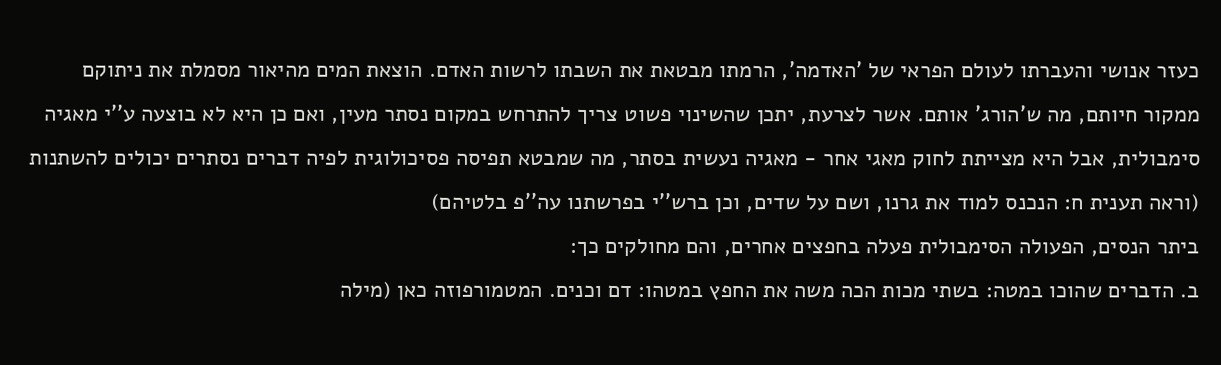כעזר אנושי והעברתו לעולם הפראי של 'האדמה', הרמתו מבטאת את השבתו לרשות האדם. הוצאת המים מהיאור מסמלת את ניתוקם ממקור חיותם, מה ש'הורג' אותם. אשר לצרעת, יתכן שהשינוי פשוט צריך להתרחש במקום נסתר מעין, ואם כן היא לא בוצעה ע''י מאגיה סימבולית, אבל היא מצייתת לחוק מאגי אחר - מאגיה נעשית בסתר, מה שמבטא תפיסה פסיכולוגית לפיה דברים נסתרים יכולים להשתנות (וראה תענית ח: הנכנס למוד את גרנו, ושם על שדים, וכן ברש''י בפרשתנו עה''פ בלטיהם)
ביתר הנסים, הפעולה הסימבולית פעלה בחפצים אחרים, והם מחולקים כך:
ב. הדברים שהוכו במטה: בשתי מכות הכה משה את החפץ במטהו: דם וכנים. המטמורפוזה כאן (מילה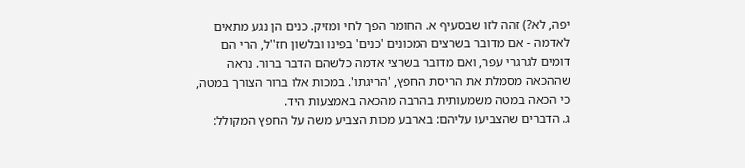יפה, לא?) זהה לזו שבסעיף א. החומר הפך לחי ומזיק. כנים הן נגע מתאים לאדמה - אם מדובר בשרצים המכונים 'כנים' בפינו ובלשון חז''ל, הרי הם דומים לגרגרי עפר, ואם מדובר בשרצי אדמה כלשהם הדבר ברור. נראה שההכאה מסמלת את הריסת החפץ, 'הריגתו'. במכות אלו ברור הצורך במטה, כי הכאה במטה משמעותית בהרבה מהכאה באמצעות היד.
ג. הדברים שהצביעו עליהם: בארבע מכות הצביע משה על החפץ המקולל: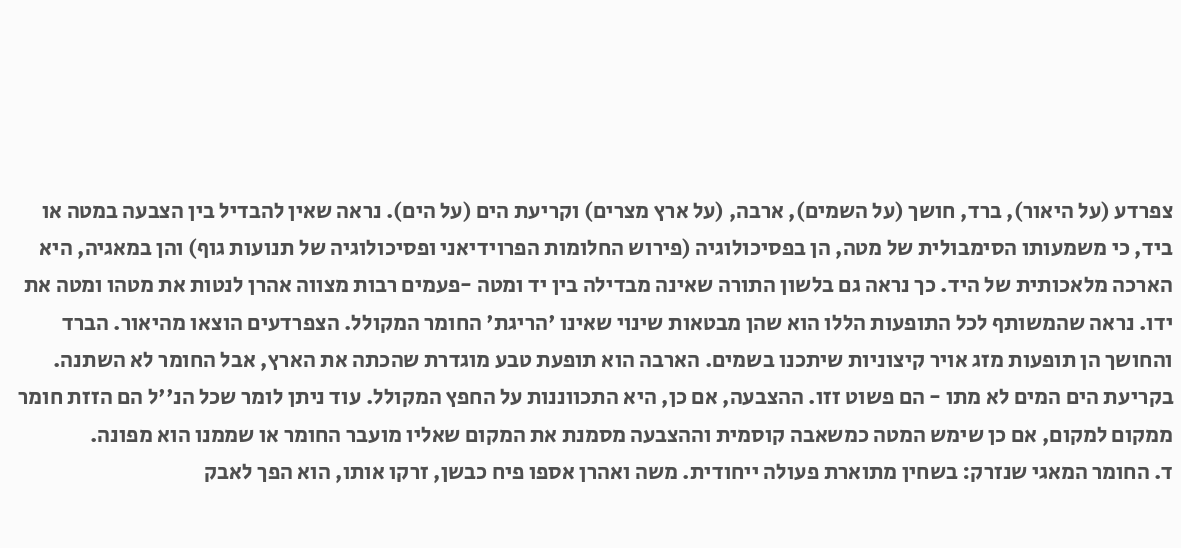צפרדע (על היאור), ברד, חושך (על השמים), ארבה, (על ארץ מצרים) וקריעת הים (על הים). נראה שאין להבדיל בין הצבעה במטה או ביד, כי משמעותו הסימבולית של מטה, הן בפסיכולוגיה (פירוש החלומות הפרוידיאני ופסיכולוגיה של תנועות גוף) והן במאגיה, היא הארכה מלאכותית של היד. כך נראה גם בלשון התורה שאינה מבדילה בין יד ומטה -פעמים רבות מצווה אהרן לנטות את מטהו ומטה את ידו. נראה שהמשותף לכל התופעות הללו הוא שהן מבטאות שינוי שאינו 'הריגת' החומר המקולל. הצפרדעים הוצאו מהיאור. הברד והחושך הן תופעות מזג אויר קיצוניות שיתכנו בשמים. הארבה הוא תופעת טבע מוגדרת שהכתה את הארץ, אבל החומר לא השתנה. בקריעת הים המים לא מתו - הם פשוט זזו. ההצבעה, אם כן, היא התכווננות על החפץ המקולל. עוד ניתן לומר שכל הנ''ל הם הזזת חומר ממקום למקום, אם כן שימש המטה כמשאבה קוסמית וההצבעה מסמנת את המקום שאליו מועבר החומר או שממנו הוא מפונה.
ד. החומר המאגי שנזרק: בשחין מתוארת פעולה ייחודית. משה ואהרן אספו פיח כבשן, זרקו אותו, הוא הפך לאבק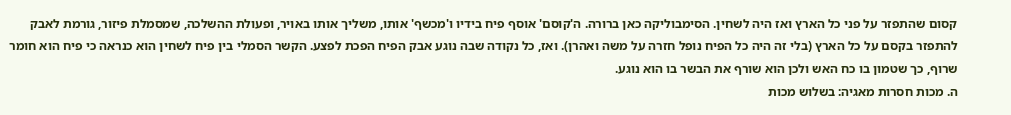קסום שהתפזר על פני כל הארץ ואז היה לשחין. הסימבוליקה כאן ברורה. ה'קוסם' אוסף פיח בידיו ו'מכשף' אותו, משליך אותו באויר, ופעולת ההשלכה, שמסמלת פיזור, גורמת לאבק להתפזר בקסם על כל הארץ (בלי זה היה כל הפיח נופל חזרה על משה ואהרן). ואז, כל נקודה שבה נוגע אבק הפיח הפכת לפצע. הקשר הסמלי בין פיח לשחין הוא כנראה כי פיח הוא חומר שרוף, כך שטמון בו כח האש ולכן הוא שורף את הבשר בו הוא נוגע.
ה. מכות חסרות מאגיה: בשלוש מכות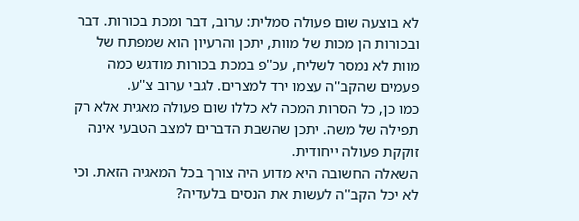לא בוצעה שום פעולה סמלית: ערוב, דבר ומכת בכורות. דבר ובכורות הן מכות של מוות, יתכן והרעיון הוא שמפתח של מוות לא נמסר לשליח, עכ''פ במכת בכורות מודגש כמה פעמים שהקב''ה עצמו ירד למצרים. לגבי ערוב צ''ע.
כמו כן, כל הסרות המכה לא כללו שום פעולה מאגית אלא רק תפילה של משה. יתכן שהשבת הדברים למצב הטבעי אינה זוקקת פעולה ייחודית.
השאלה החשובה היא מדוע היה צורך בכל המאגיה הזאת. וכי לא יכל הקב''ה לעשות את הנסים בלעדיה?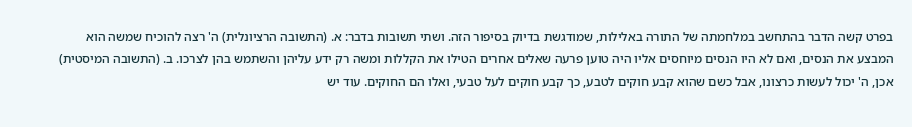בפרט קשה הדבר בהתחשב במלחמתה של התורה באלילות, שמודגשת בדיוק בסיפור הזה. ושתי תשובות בדבר: א. (התשובה הרציונלית) ה' רצה להוכיח שמשה הוא המבצע את הנסים, ואם לא היו הנסים מיוחסים אליו היה טוען פרעה שאלים אחרים הטילו את הקללות ומשה רק ידע עליהן והשתמש בהן לצרכו. ב. (התשובה המיסטית) אכן, ה' יכול לעשות כרצונו, אבל כשם שהוא קבע חוקים לטבע, כך קבע חוקים לעל טבעי, ואלו הם החוקים. עוד יש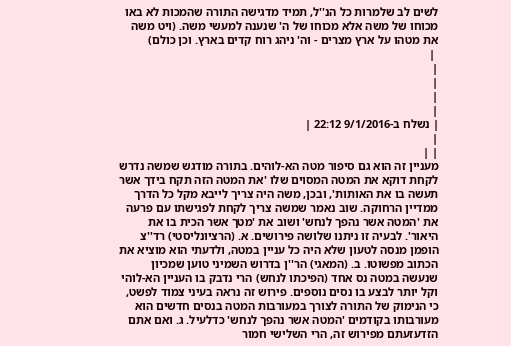לשים לב שלמרות כל הנ''ל, תמיד מדגישה התורה שהמכות לא באו מכוחו של משה אלא מכוחו של ה' שנענה למעשי משה. (ויט משה את מטהו על ארץ מצרים - וה' ניהג רוח קדים בארץ. וכן כולם)
 |
|
|
|
|
| נשלח ב-9/1/2016 22:12 |
|
| |
מעניין זה הוא גם סיפור מטה הא-לוהים. בתורה מודגש שמשה נדרש לקחת דוקא את המטה המסוים שלו 'את המטה הזה תקח בידך אשר תעשה בו את האותות', ובכן, משה היה צריך לייבא מקל כל הדרך ממדיין הרחוקה. שוב נאמר שמשה צריך לקחת לפגישתו עם פרעה את 'המטה אשר נהפך לנחש' ושוב את 'מטך אשר הכית בו את היאור'. לבעיה זו ניתנו שלושה פירושים. א. (הרציונליסטי) רד''צ הופמן מנסה לטעון שלא היה כל עניין במטה, ולדעתי הוא מוציא את הכתוב מפשוטו. ב. (המאגי) הר''ן בדרוש השמיני טוען שמכיון שנעשה במטה נס אחד (הפיכתו לנחש) הרי נדבק בו העניין הא-לוהי וקל יותר לבצע בו נסים נוספים. פירוש זה נראה בעיני צמוד לפשט, כי הנימוק של התורה לצורך במעורבות המטה בנסים חדשים הוא מעורבותו בקודמים 'המטה אשר נהפך לנחש' כדלעיל. ג. ואם אתם הזדעזעתם מפירוש זה, הרי השלישי חמור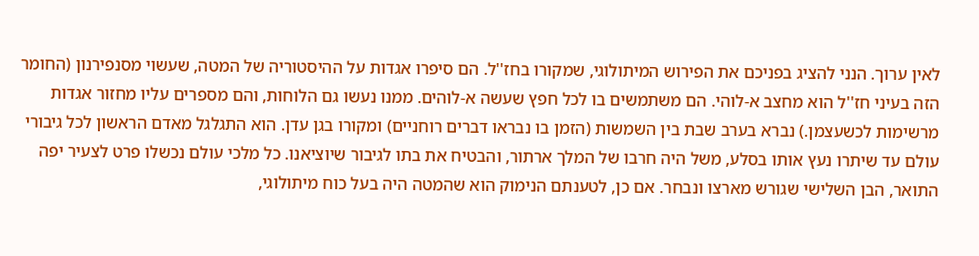לאין ערוך. הנני להציג בפניכם את הפירוש המיתולוגי, שמקורו בחז''ל. הם סיפרו אגדות על ההיסטוריה של המטה, שעשוי מסנפירנון (החומר הזה בעיני חז''ל הוא מחצב א-לוהי. הם משתמשים בו לכל חפץ שעשה א-לוהים. ממנו נעשו גם הלוחות, והם מספרים עליו מחזור אגדות מרשימות לכשעצמן.) נברא בערב שבת בין השמשות (הזמן בו נבראו דברים רוחניים) ומקורו בגן עדן. הוא התגלגל מאדם הראשון לכל גיבורי עולם עד שיתרו נעץ אותו בסלע, משל היה חרבו של המלך ארתור, והבטיח את בתו לגיבור שיוציאנו. כל מלכי עולם נכשלו פרט לצעיר יפה התואר, הבן השלישי שגורש מארצו ונבחר. אם כן, לטענתם הנימוק הוא שהמטה היה בעל כוח מיתולוגי,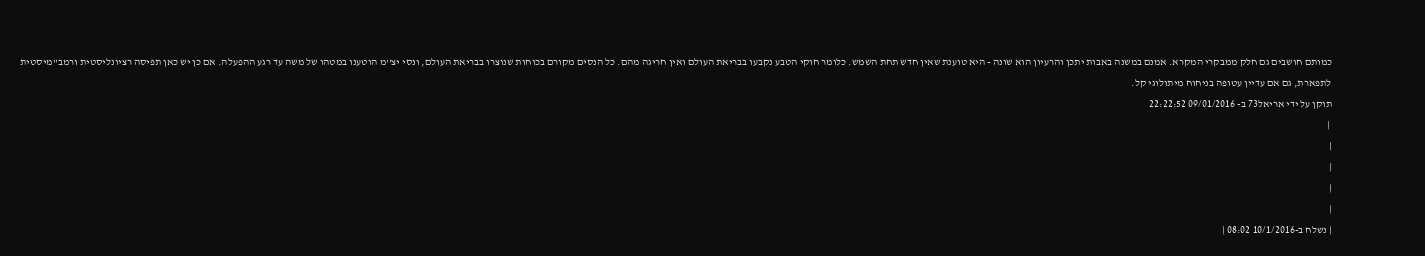כמותם חושבים גם חלק ממבקרי המקרא. אמנם במשנה באבות יתכן והרעיון הוא שונה - היא טוענת שאין חדש תחת השמש. כלומר חוקי הטבע נקבעו בבריאת העולם ואין חריגה מהם. כל הנסים מקורם בכוחות שנוצרו בבריאת העולם, ונסי יצ''מ הוטענו במטהו של משה עד רגע ההפעלה. אם כן יש כאן תפיסה רציונליסטית ורמב''מיסטית לתפארת, גם אם עדיין עטופה בניחוח מיתולוגי קל.
תוקן על ידי אריאל73 ב- 09/01/2016 22:22:52
 |
|
|
|
|
| נשלח ב-10/1/2016 08:02 |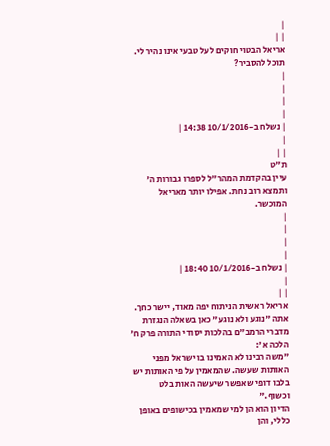|
| |
אריאל הבטוי חוקים לעל טבעי אינו נהיר לי. תוכל להסביר?
|
|
|
|
| נשלח ב-10/1/2016 14:38 |
|
| |
ת"ט
עיין בהקדמת המהר"ל לספרו גבורות ה' ותמצא רוב נחת. אפילו יותר מאריאל המוכשר.
|
|
|
|
| נשלח ב-10/1/2016 18:40 |
|
| |
אריאל ראשית הניתוח יפה מאוד, יישר כחך.
אתה "נוגע ולא נוגע" כאן בשאלה הנגזרת מדברי הרמב"ם בהלכות יסודי התורה פרק ח' הלכה א':
"משה רבינו לא האמינו בו ישראל מפני האותות שעשה. שהמאמין על פי האותות יש בלבו דופי שאפשר שיעשה האות בלט וכשוף."
הדיון הוא הן למי שמאמין בכישופים באופן כללי, והן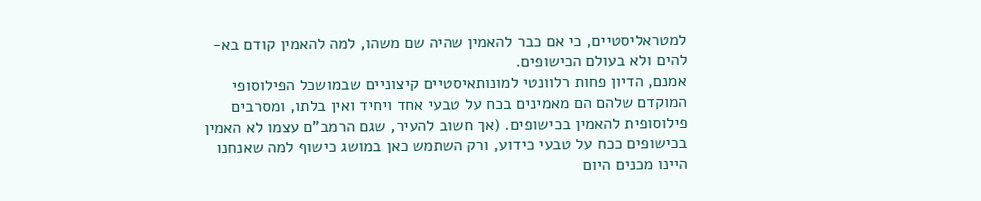למטראליסטיים, כי אם כבר להאמין שהיה שם משהו, למה להאמין קודם בא-להים ולא בעולם הכישופים.
אמנם, הדיון פחות רלוונטי למונותאיסטיים קיצוניים שבמושכל הפילוסופי המוקדם שלהם הם מאמינים בכח על טבעי אחד ויחיד ואין בלתו, ומסרבים פילוסופית להאמין בכישופים. (אך חשוב להעיר, שגם הרמב"ם עצמו לא האמין בכישופים ככח על טבעי כידוע, ורק השתמש כאן במושג כישוף למה שאנחנו היינו מכנים היום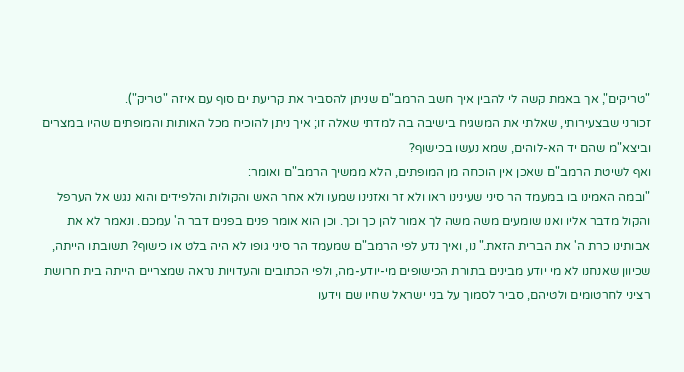"טריקים", אך באמת קשה לי להבין איך חשב הרמב"ם שניתן להסביר את קריעת ים סוף עם איזה "טריק").
זכורני שבצעירותי, שאלתי את המשגיח בישיבה בה למדתי שאלה זו; איך ניתן להוכיח מכל האותות והמופתים שהיו במצרים וביצא"מ שהם יד הא-לוהים, שמא נעשו בכישוף?
ואף לשיטת הרמב"ם שאכן אין הוכחה מן המופתים, הלא ממשיך הרמב"ם ואומר:
"ובמה האמינו בו במעמד הר סיני שעינינו ראו ולא זר ואזנינו שמעו ולא אחר האש והקולות והלפידים והוא נגש אל הערפל והקול מדבר אליו ואנו שומעים משה משה לך אמור להן כך וכך. וכן הוא אומר פנים בפנים דבר ה' עמכם. ונאמר לא את אבותינו כרת ה' את הברית הזאת." נו, ואיך נדע לפי הרמב"ם שמעמד הר סיני גופו לא היה בלט או כישוף? תשובתו הייתה, שכיוון שאנחנו לא מי יודע מבינים בתורת הכישופים מי-יודע-מה, ולפי הכתובים והעדויות נראה שמצריים הייתה בית חרושת רציני לחרטומים ולטיהם, סביר לסמוך על בני ישראל שחיו שם וידעו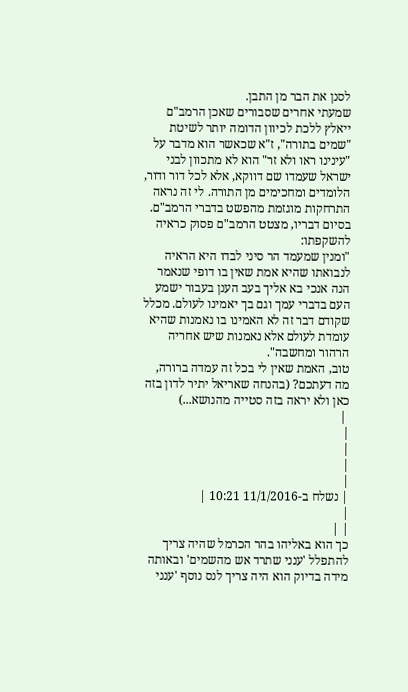לסנן את הבר מן התבן.
שמעתי אחרים שסבורים שאכן הרמב"ם ייאלץ ללכת לכיוון הדומה יותר לשיטת "שמים בתורה", ז"א שכאשר הוא מדבר על "עינינו ראו ולא זר" הוא לא מתכוון לבני ישראל שעמדו שם דווקא, אלא לכל דור ודור, הלומדים ומחכימים מן התורה. לי זה נראה התרחקות מוגזמת מהפשט בדברי הרמב"ם.
בסיום דבריו, מצטט הרמב"ם פסוק כראיה להשקפתו:
"ומנין שמעמד הר סיני לבדו היא הראיה לנבואתו שהיא אמת שאין בו דופי שנאמר הנה אנכי בא אליך בעב הענן בעבור ישמע העם בדברי עמך וגם בך יאמינו לעולם. מכלל שקודם דבר זה לא האמינו בו נאמנות שהיא עומדת לעולם אלא נאמנות שיש אחריה הרהור ומחשבה".
טוב, האמת שאין לי בכל זה עמדה ברורה, מה דעתכם? (בהנחה שאריאל יתיר לדון בזה כאן ולא יראה בזה סטייה מהנושא...)
 |
|
|
|
|
| נשלח ב-11/1/2016 10:21 |
|
| |
כך הוא באליהו בהר הכרמל שהיה צריך להתפלל 'ענני שתרד אש מהשמים' ובאותה מידה בדיוק הוא היה צריך לנס נוסף 'ענני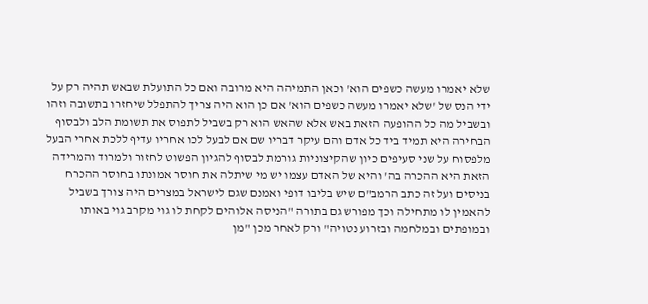שלא יאמרו מעשה כשפים הוא' וכאן התמיהה היא מרובה ואם כל התועלת שבאש תהיה רק על ידי הנס של 'שלא יאמרו מעשה כשפים הוא' אם כן הוא היה צריך להתפלל שיחזרו בתשובה וזהו ובשביל מה כל ההופעה הזאת באש אלא שהאש הוא רק בשביל לתפוס את תשומת הלב ולבסוף הבחירה היא תמיד ביד כל אדם והם עיקר דבריו שם אם לבעל לכו אחריו עדיף ללכת אחרי הבעל מלפסוח על שני סעיפים כיון שהקיצוניות גורמת לבסוף להגיון הפשוט לחזור ולמרוד והמרידה הזאת היא ההכרה בה' והיא של האדם עצמו יש מי שיתלה את חוסר אמונתו בחוסר ההכרח בניסים ועל זה כתב הרמב"ם שיש בליבו דופי ואמנם שגם לישראל במצרים היה צורך בשביל להאמין לו מתחילה וכך מפורש גם בתורה "הניסה אלוהים לקחת לו גוי מקרב גוי באותו ובמופתים ובמלחמה ובזרוע נטויה" ורק לאחר מכן "מן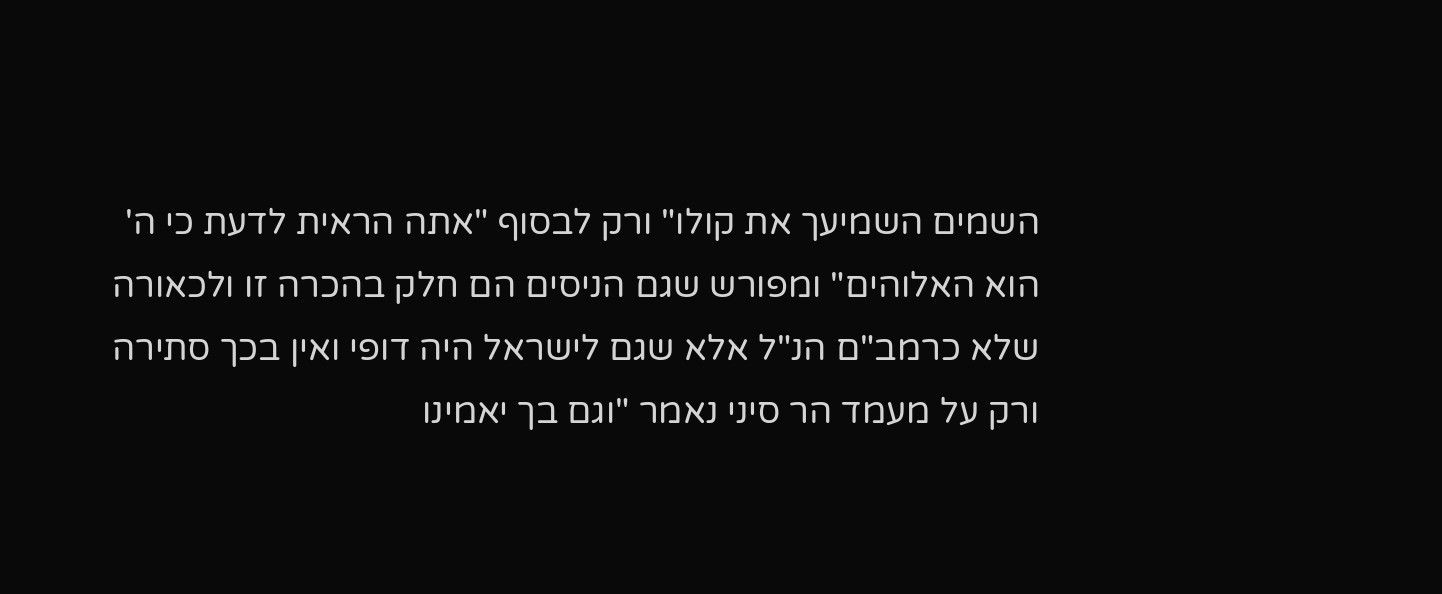השמים השמיעך את קולו" ורק לבסוף "אתה הראית לדעת כי ה' הוא האלוהים" ומפורש שגם הניסים הם חלק בהכרה זו ולכאורה שלא כרמב"ם הנ"ל אלא שגם לישראל היה דופי ואין בכך סתירה ורק על מעמד הר סיני נאמר "וגם בך יאמינו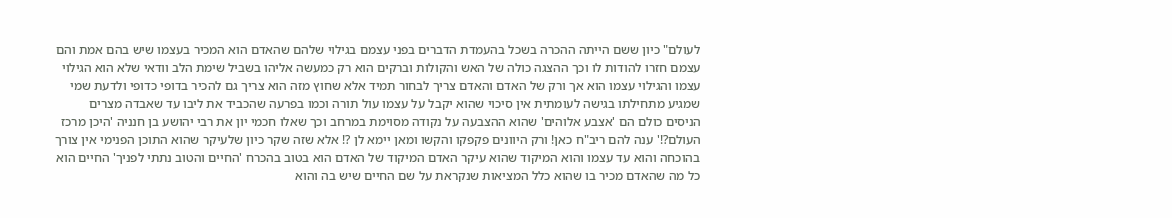לעולם" כיון ששם הייתה ההכרה בשכל בהעמדת הדברים בפני עצמם בגילוי שלהם שהאדם הוא המכיר בעצמו שיש בהם אמת והם עצמם חזרו להודות לו וכך ההצגה כולה של האש והקולות וברקים הוא רק כמעשה אליהו בשביל שימת הלב וודאי שלא הוא הגילוי עצמו והגילוי עצמו הוא אך ורק של האדם והאדם צריך לבחור תמיד אלא שחוץ מזה הוא צריך גם להכיר בדופי כדופי ולדעת שמי שמגיע מתחילתו בגישה לעומתית אין סיכוי שהוא יקבל על עצמו עול תורה וכמו בפרעה שהכביד את ליבו עד שאבדה מצרים הניסים כולם הם 'אצבע אלוהים' שהוא ההצבעה על נקודה מסוימת במרחב וכך שאלו חכמי יון את רבי יהושע בן חנניה 'היכן מרכז העולם?!' ענה להם ריב"ח כאן! ורק היוונים פקפקו והקשו ומאן יימא לן ?! אלא שזה שקר כיון שלעיקר שהוא התוכן הפנימי אין צורך בהוכחה והוא עד עצמו והוא המיקוד שהוא עיקר האדם המיקוד של האדם הוא בטוב בהכרח 'החיים והטוב נתתי לפניך' החיים הוא כל מה שהאדם מכיר בו שהוא כלל המציאות שנקראת על שם החיים שיש בה והוא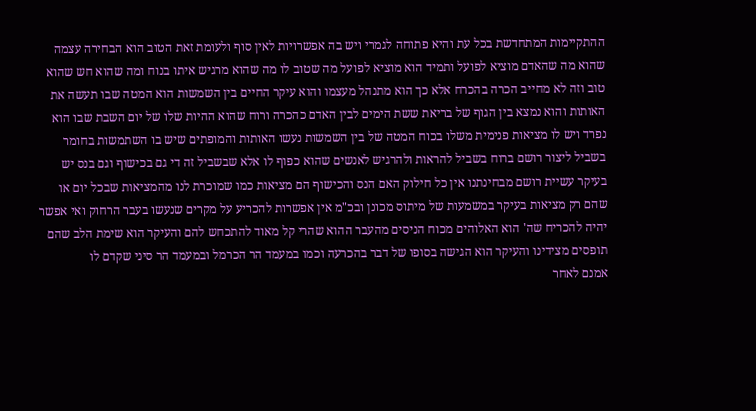ההתקיימות המתחדשת בכל עת והיא פתוחה לגמרי ויש בה אפשרויות לאין סוף ולעומת זאת הטוב הוא הבחירה עצמה שהוא מה שהאדם מוציא לפועל ותמיד הוא מוציא לפועל מה שטוב לו מה שהוא מרגיש איתו בנוח ומה שהוא חש שהוא טוב וזה לא מחייב הכרה בהכרח אלא כך הוא מתנהל מעצמו והוא עיקר החיים בין השמשות הוא המטה שבו תעשה את האותות והוא נמצא בין הגוף של בריאת ששת הימים לבין האדם כהכרה ורוח שהוא ההיות שלו של יום השבת שבו הוא נפרד ויש לו מציאות פנימית משלו בכוח המטה של בין השמשות נעשו האותות והמופתים שיש בו השתמשות בחומר בשביל ליצור רושם ברוח בשביל להראות ולהרגיש לאנשים שהוא כפוף לו אלא שבשביל זה די גם בכישוף וגם בנס יש בעיקר עשיית רושם מבחינתנו אין כל חילוק האם הנס והכישוף הם מציאות כמו שמוכרת לנו מהמציאות שבכל יום או שהם רק מציאות בעיקר במשמעות של מיתוס מכונן ובכ"מ אין אפשרות להכריע על מקרים שנעשו בעבר הרחוק ואי אפשר יהיה להכריח שה' הוא האלוהים מכוח הניסים מהעבר ההוא שהרי קל מאוד להתכחש להם והעיקר הוא שימת הלב שהם תופסים מצידינו והעיקר הוא הגישה בסופו של דבר בהכרעה וכמו במעמד הר הכרמל ובמעמד הר סיני שקדם לו
אמנם לאחר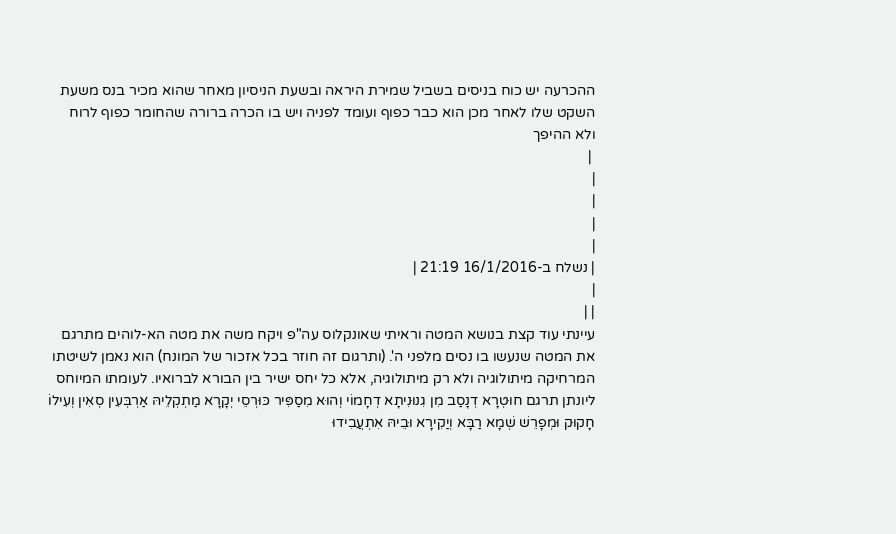ההכרעה יש כוח בניסים בשביל שמירת היראה ובשעת הניסיון מאחר שהוא מכיר בנס משעת השקט שלו לאחר מכן הוא כבר כפוף ועומד לפניה ויש בו הכרה ברורה שהחומר כפוף לרוח ולא ההיפך
 |
|
|
|
|
| נשלח ב-16/1/2016 21:19 |
|
| |
עיינתי עוד קצת בנושא המטה וראיתי שאונקלוס עה"פ ויקח משה את מטה הא-לוהים מתרגם את המטה שנעשו בו נסים מלפני ה'. (ותרגום זה חוזר בכל אזכור של המונח) הוא נאמן לשיטתו המרחיקה מיתולוגיה ולא רק מיתולוגיה, אלא כל יחס ישיר בין הבורא לברואיו. לעומתו המיוחס ליונתן תרגם חוּטְרָא דְנָסַב מִן גִנוּנִיתָא דְחָמוֹי וְהוּא מִסַפִּיר כּוּרְסֵי יְקָרָא מַתְקְלֵיהּ אַרְבְּעִין סְאִין וְעִילוֹ חָקוּק וּמְפָרֵשׁ שְׁמָא רַבָּא וְיַקִירָא וּבֵיהּ אִתְעֲבִידוּ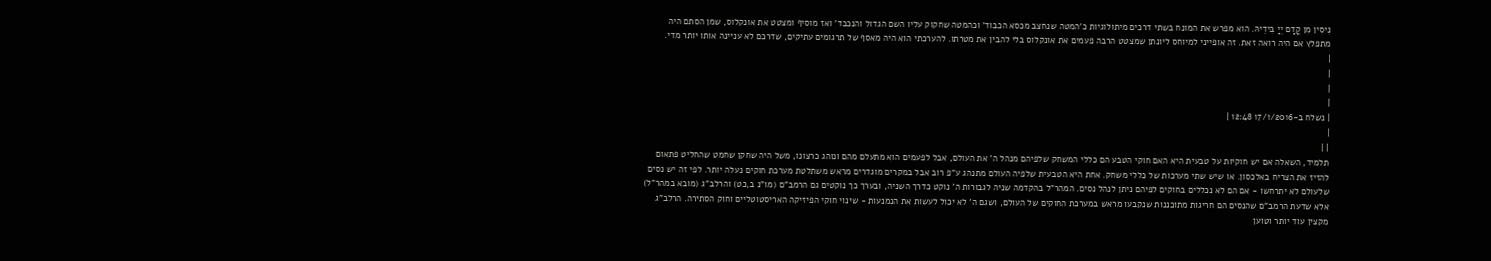נִיסִין מִן קֳדָם יְיָ בִּידֵיהּ. הוא מפרש את המונח בשתי דרכים מיתולוגיות כ'המטה שנחצב מכסא הכבוד' וכהמטה שחקוק עליו השם הגדול והנכבד' ואז מוסיף ומצטט את אונקלוס, שמן הסתם היה מתפלץ אם היה רואה זאת. זה אופייני למיוחס ליונתן שמצטט הרבה פעמים את אונקלוס בלי להבין את מטרתו. להערכתי הוא היה מאסף של תרגומים עתיקים, שדרכם לא עניינה אותו יותר מדי.
|
|
|
|
| נשלח ב-17/1/2016 12:48 |
|
| |
תלמיד, השאלה אם יש חוקיות על טבעית היא האם חוקי הטבע הם כללי המשחק שלפיהם מנהל ה' את העולם, אבל לפעמים הוא מתעלם מהם ונוהג כרצונו, משל היה שחקן שחמט שהחליט פתאום להזיז את הצריח באלכסון. או שיש שתי מערכות של כללי משחק. אחת היא הטבעית שלפיה העולם מתנהג ע"פ רוב אבל במקרים מוגדרים מראש משתלטת מערכת חוקים נעלה יותר. לפי זה יש נסים שלעולם לא יתרחשו - אם הם לא נכללים בחוקים לפיהם ניתן לנהל נסים. המהר"ל בהקדמה שניה לגבורות ה' נוקט כדרך השניה, ובערך כך נוקטים גם הרמב"ם (מו"נ ב,כט) והרלב"ג (מובא במהר"ל) אלא שדעת הרמב"ם שהנסים הם חריגות מתוכננות שנקבעו מראש במערכת החוקים של העולם, ושגם ה' לא יכול לעשות את הנמנעות - שינוי חוקי הפיזיקה האריסטוטליים וחוק הסתירה. הרלב"ג מקצין עוד יותר וטוען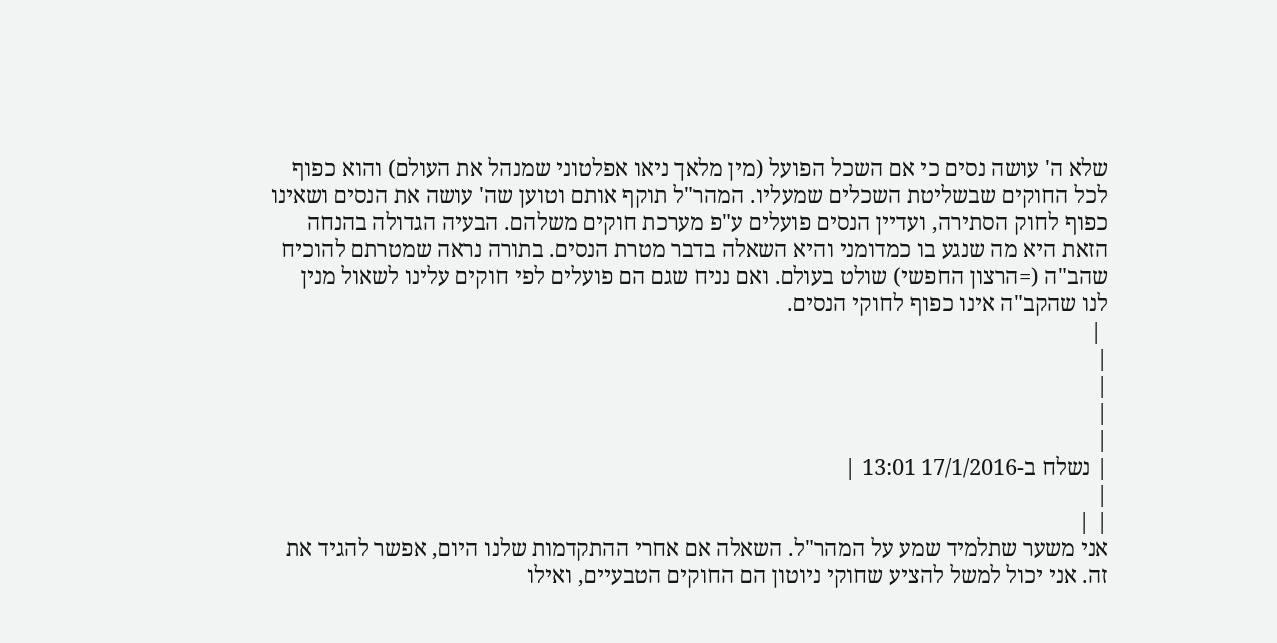שלא ה' עושה נסים כי אם השכל הפועל (מין מלאך ניאו אפלטוני שמנהל את העולם) והוא כפוף לכל החוקים שבשליטת השכלים שמעליו. המהר"ל תוקף אותם וטוען שה' עושה את הנסים ושאינו כפוף לחוק הסתירה, ועדיין הנסים פועלים ע"פ מערכת חוקים משלהם. הבעיה הגדולה בהנחה הזאת היא מה שנגע בו כמדומני והיא השאלה בדבר מטרת הנסים. בתורה נראה שמטרתם להוכיח שהב"ה (=הרצון החפשי) שולט בעולם. ואם נניח שגם הם פועלים לפי חוקים עלינו לשאול מנין לנו שהקב"ה אינו כפוף לחוקי הנסים.
 |
|
|
|
|
| נשלח ב-17/1/2016 13:01 |
|
| |
אני משער שתלמיד שמע על המהר"ל. השאלה אם אחרי ההתקדמות שלנו היום, אפשר להגיד את זה. אני יכול למשל להציע שחוקי ניוטון הם החוקים הטבעיים, ואילו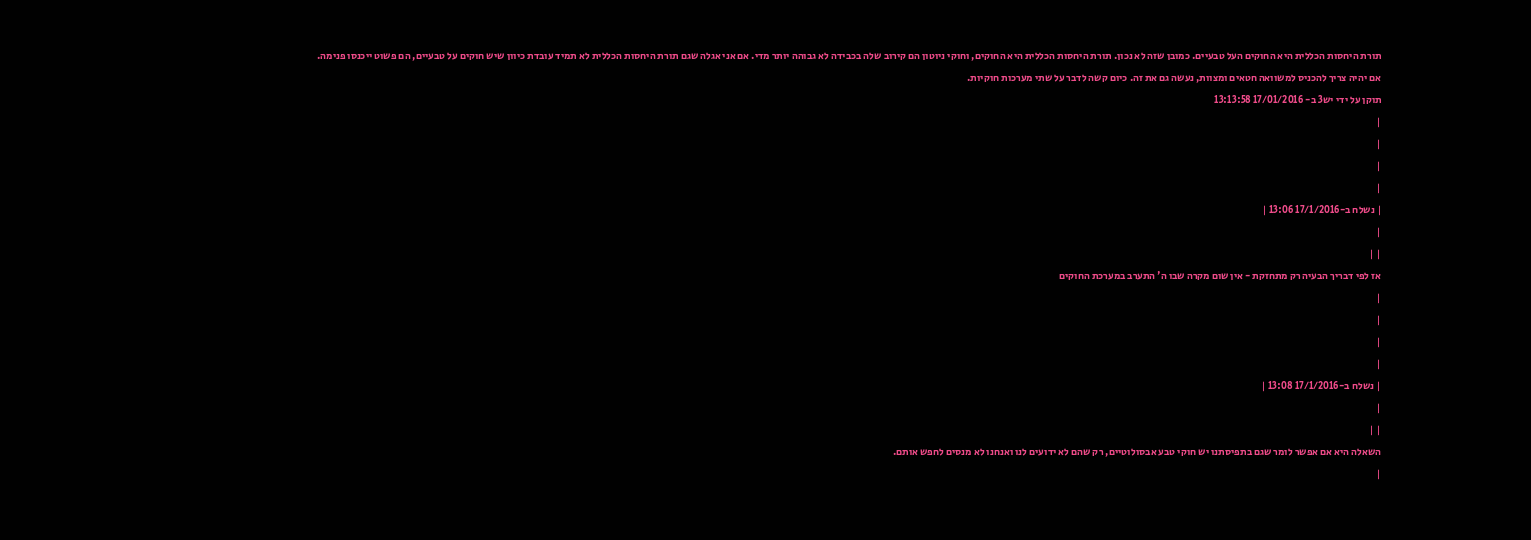תורת היחסות הכללית היא החוקים העל טבעיים. כמובן שזה לא נכון. תורת היחסות הכללית היא החוקים, וחוקי ניוטון הם קירוב שלה בכבידה לא גבוהה יותר מדי. אם אני אגלה שגם תורת היחסות הכללית לא תמיד עובדת כיוון שיש חוקים על טבעיים, הם פשוט ייכנסו פנימה. אם יהיה צריך להכניס למשוואה חטאים ומצוות, נעשה גם את זה. כיום קשה לדבר על שתי מערכות חוקיות.
תוקן על ידי יש3 ב- 17/01/2016 13:13:58
|
|
|
|
| נשלח ב-17/1/2016 13:06 |
|
| |
אז לפי דבריך הבעיה רק מתחזקת - אין שום מקרה שבו ה' התערב במערכת החוקים
|
|
|
|
| נשלח ב-17/1/2016 13:08 |
|
| |
השאלה היא אם אפשר לומר שגם בתפיסתנו יש חוקי טבע אבסולוטיים, רק שהם לא ידועים לנו ואנחנו לא מנסים לחפש אותם.
|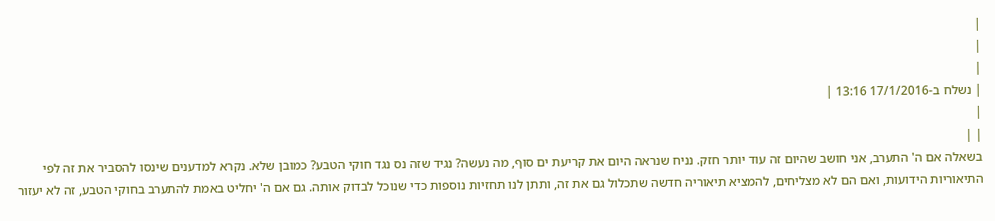|
|
|
| נשלח ב-17/1/2016 13:16 |
|
| |
בשאלה אם ה' התערב, אני חושב שהיום זה עוד יותר חזק. נניח שנראה היום את קריעת ים סוף, מה נעשה? נגיד שזה נס נגד חוקי הטבע? כמובן שלא. נקרא למדענים שינסו להסביר את זה לפי התיאוריות הידועות, ואם הם לא מצליחים, להמציא תיאוריה חדשה שתכלול גם את זה, ותתן לנו תחזיות נוספות כדי שנוכל לבדוק אותה. גם אם ה' יחליט באמת להתערב בחוקי הטבע, זה לא יעזור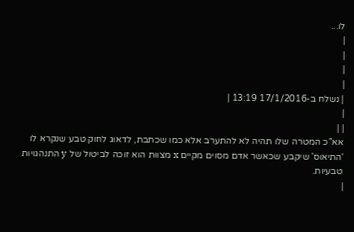לו...
|
|
|
|
| נשלח ב-17/1/2016 13:19 |
|
| |
אא"כ המטרה שלו תהיה לא להתערב אלא כמו שכתבת, לדאוג לחוק טבע שנקרא לו 'התיאוס' שיקבע שכאשר אדם מסוים מקיים x מצוות הוא זוכה לביטול של y התנהגויות טבעיות.
|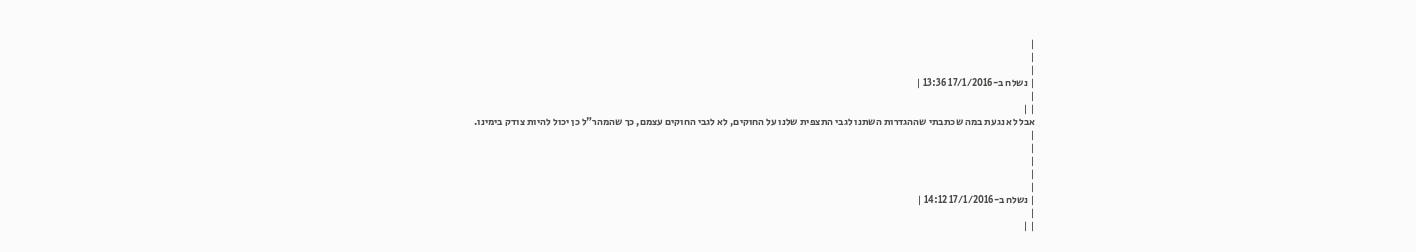|
|
|
| נשלח ב-17/1/2016 13:36 |
|
| |
אבל לא נגעת במה שכתבתי שההגדרות השתנו לגבי התצפית שלנו על החוקים, לא לגבי החוקים עצמם, כך שהמהר"ל כן יכול להיות צודק בימינו.
|
|
|
|
|
| נשלח ב-17/1/2016 14:12 |
|
| |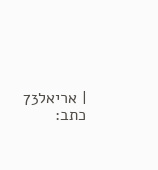| אריאל73 כתב: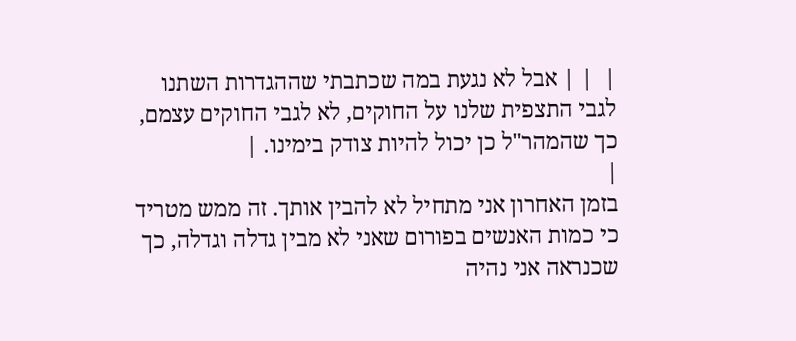|  | | אבל לא נגעת במה שכתבתי שההגדרות השתנו לגבי התצפית שלנו על החוקים, לא לגבי החוקים עצמם, כך שהמהר"ל כן יכול להיות צודק בימינו. |
|
בזמן האחרון אני מתחיל לא להבין אותך. זה ממש מטריד כי כמות האנשים בפורום שאני לא מבין גדלה וגדלה, כך שכנראה אני נהיה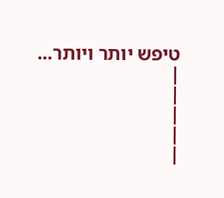טיפש יותר ויותר...
|
|
|
|
|